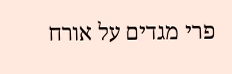פרי מגדים על אורח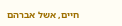חיים, אשל אברהם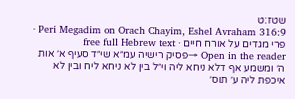שטז:ט
Peri Megadim on Orach Chayim, Eshel Avraham 316:9 · פרי מגדים על אורח חיים · free full Hebrew text
Open in the reader →פסיק רישיה עמ״א שי״ד סעיף א׳ אות ה׳ ומשמע אף דלא ניחא ליה וי״ל בין לא ניחא ליח ובין לא איכפת ליה ע׳ תוס׳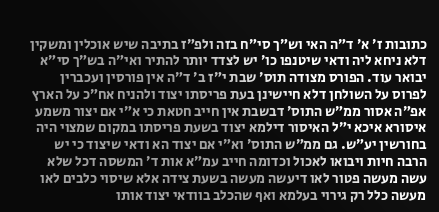כתובות ז׳ א׳ ד״ה האי וש״ך סי״ח בזה ולפ״ז בתיבה שיש אוכלין ומשקין דלא ניחא ליה ודאי שיטנפו כו׳ יש לצדד יותר להתיר ואי״ה בש״ך סי״א יבואר עוד. הפורס מצודה תוס׳ שבת י״ז ב׳ ד״ה אין פורסין ועכברין לפרוס על השולחן דלא חיישינן בעת פריסתו יצוד ולהניח אח״כ על הארץ אפ״ה אסור ממ״ש התוס׳ דבשבת אין חייב חטאת כי א״י אם יצור משמע איסורא איכא י״ל האיסור דילמא יצוד בשעת פריסתו במקום שמצוי היה בחורשין יע״ש. גם ממ״ש התוס׳ וא״י אם יצוד הא ודאי שיצוד כי יש הרבה חיות ויבואו לאכול וכדומה חייב עמ״א אות ד׳ המשסה דכל שלא עשה מעשה פטור לאו דיעשה מעשה בשעת צידה אלא שיסוי כלבים לאו מעשה כלל רק גירוי בעלמא ואף שהכלב בוודאי יצוד אותו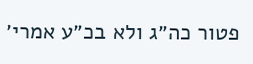פטור כה״ג ולא בכ״ע אמרי׳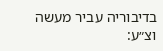בדיבוריה עביר מעשה וצ״ע: